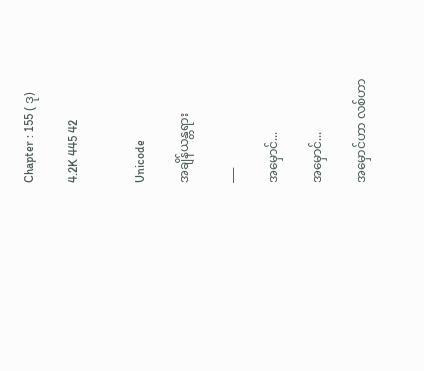Chapter : 155 ( ဒု)

4.2K 445 42


Unicode

အချိန်ယန္တရား

___

အမှောင်...

အမှောင်...

အမှောင်ဟာ လစ်ဟာ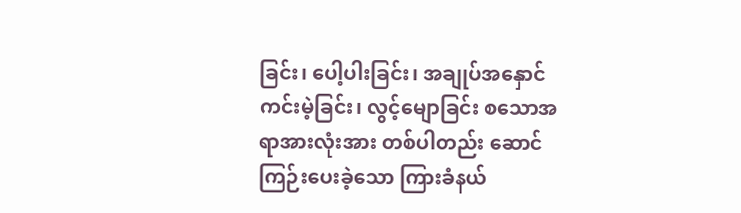ခြင်း၊ ပေါ့ပါးခြင်း၊ အချုပ်အနှောင်ကင်းမဲ့ခြင်း၊ လွင့်မျောခြင်း စသောအရာအားလုံးအား တစ်ပါတည်း ဆောင်ကြဉ်းပေးခဲ့သော ကြားခံနယ်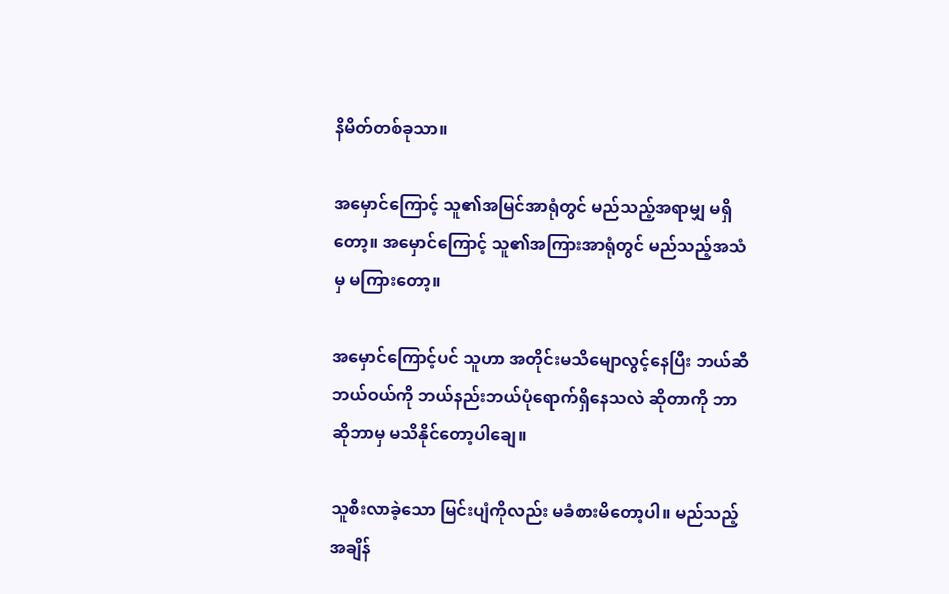နိမိတ်တစ်ခုသာ။

အမှောင်ကြောင့် သူ၏အမြင်အာရုံတွင် မည်သည့်အရာမျှ မရှိတော့။ အမှောင်ကြောင့် သူ၏အကြားအာရုံတွင် မည်သည့်အသံမှ မကြားတော့။

အမှောင်ကြောင့်ပင် သူဟာ အတိုင်းမသိမျောလွင့်နေပြီး ဘယ်ဆီဘယ်ဝယ်ကို ဘယ်နည်းဘယ်ပုံရောက်ရှိနေသလဲ ဆိုတာကို ဘာဆိုဘာမှ မသိနိုင်တော့ပါချေ။

သူစီးလာခဲ့သော မြင်းပျံကိုလည်း မခံစားမိတော့ပါ။ မည်သည့်အချိန်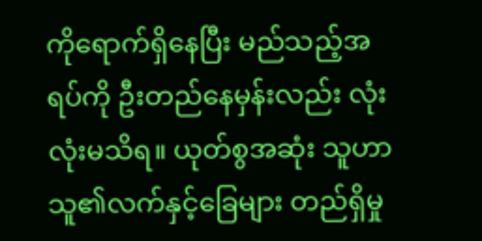ကိုရောက်ရှိနေပြီး မည်သည့်အရပ်ကို ဦးတည်နေမှန်းလည်း လုံးလုံးမသိရ။ ယုတ်စွအဆုံး သူဟာ သူ၏လက်နှင့်ခြေများ တည်ရှိမှု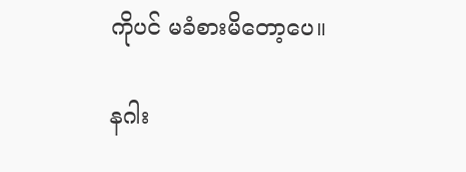ကိုပင် မခံစားမိတော့ပေ။

နဂါး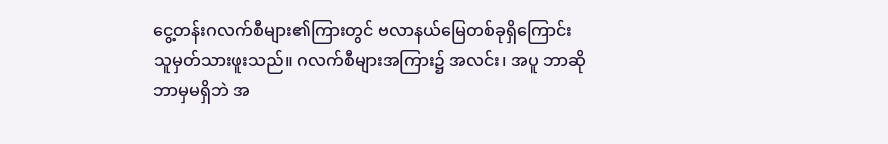ငွေ့တန်းဂလက်စီများ၏ကြားတွင် ဗလာနယ်မြေတစ်ခုရှိကြောင်း သူမှတ်သားဖူးသည်။ ဂလက်စီများအကြား၌ အလင်း၊ အပူ ဘာဆိုဘာမှမရှိဘဲ အ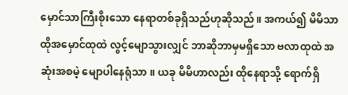မှောင်သာကြီးစိုးသော နေရာတစ်ခုရှိသည်ဟုဆိုသည်။ အကယ်၍ မိမိသာ ထိုအမှောင်ထုထဲ လွင့်မျောသွားလျှင် ဘာဆိုဘာမှမရှိသော ဗလာထုထဲ အဆုံးအစမဲ့ မျောပါနေရုံသာ။ ယခု မိမိဟာလည်း ထိုနေရာသို့ ရောက်ရှိ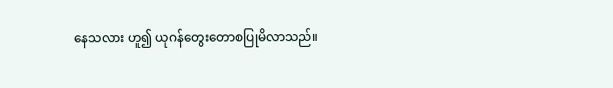နေသလား ဟူ၍ ယုဂန်တွေးတောစပြုမိလာသည်။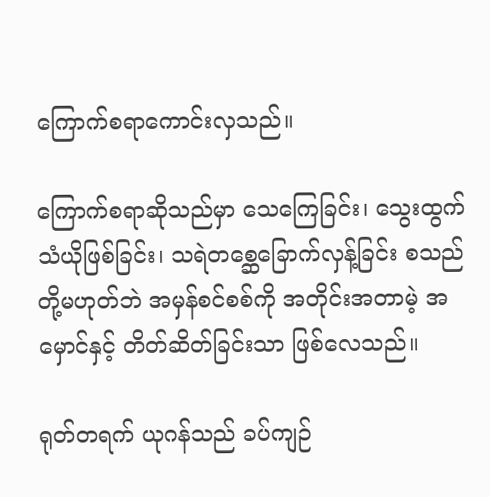ကြောက်စရာကောင်းလှသည်။

ကြောက်စရာဆိုသည်မှာ သေကြေခြင်း၊ သွေးထွက်သံယိုဖြစ်ခြင်း၊ သရဲတစ္ဆေခြောက်လှန့်ခြင်း စသည်တို့မဟုတ်ဘဲ အမှန်စင်စစ်ကို အတိုင်းအတာမဲ့ အမှောင်နှင့် တိတ်ဆိတ်ခြင်းသာ ဖြစ်လေသည်။

ရုတ်တရက် ယုဂန်သည် ခပ်ကျဉ်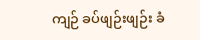ကျဉ် ခပ်ဖျဉ်းဖျဉ်း ခံ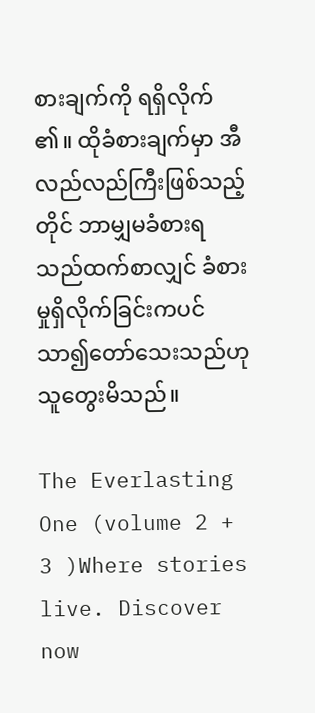စားချက်ကို ရရှိလိုက်၏။ ထိုခံစားချက်မှာ အီလည်လည်ကြီးဖြစ်သည့်တိုင် ဘာမျှမခံစားရသည်ထက်စာလျှင် ခံစားမှုရှိလိုက်ခြင်းကပင် သာ၍တော်သေးသည်ဟု သူတွေးမိသည်။

The Everlasting One (volume 2 + 3 )Where stories live. Discover now